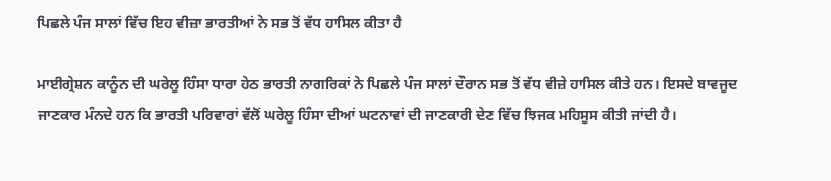ਪਿਛਲੇ ਪੰਜ ਸਾਲਾਂ ਵਿੱਚ ਇਹ ਵੀਜ਼ਾ ਭਾਰਤੀਆਂ ਨੇ ਸਭ ਤੋਂ ਵੱਧ ਹਾਸਿਲ ਕੀਤਾ ਹੈ

ਮਾਈਗ੍ਰੇਸ਼ਨ ਕਾਨੂੰਨ ਦੀ ਘਰੇਲੂ ਹਿੰਸਾ ਧਾਰਾ ਹੇਠ ਭਾਰਤੀ ਨਾਗਰਿਕਾਂ ਨੇ ਪਿਛਲੇ ਪੰਜ ਸਾਲਾਂ ਦੌਰਾਨ ਸਭ ਤੋਂ ਵੱਧ ਵੀਜ਼ੇ ਹਾਸਿਲ ਕੀਤੇ ਹਨ। ਇਸਦੇ ਬਾਵਜੂਦ ਜਾਣਕਾਰ ਮੰਨਦੇ ਹਨ ਕਿ ਭਾਰਤੀ ਪਰਿਵਾਰਾਂ ਵੱਲੋਂ ਘਰੇਲੂ ਹਿੰਸਾ ਦੀਆਂ ਘਟਨਾਵਾਂ ਦੀ ਜਾਣਕਾਰੀ ਦੇਣ ਵਿੱਚ ਝਿਜਕ ਮਹਿਸੂਸ ਕੀਤੀ ਜਾਂਦੀ ਹੈ।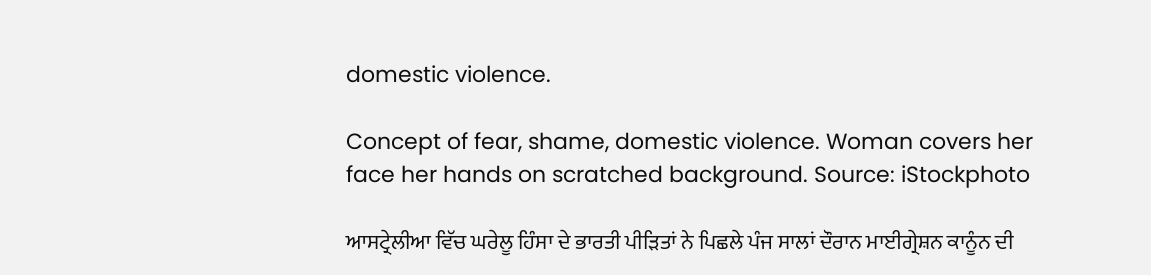domestic violence.

Concept of fear, shame, domestic violence. Woman covers her face her hands on scratched background. Source: iStockphoto

ਆਸਟ੍ਰੇਲੀਆ ਵਿੱਚ ਘਰੇਲੂ ਹਿੰਸਾ ਦੇ ਭਾਰਤੀ ਪੀੜਿਤਾਂ ਨੇ ਪਿਛਲੇ ਪੰਜ ਸਾਲਾਂ ਦੌਰਾਨ ਮਾਈਗ੍ਰੇਸ਼ਨ ਕਾਨੂੰਨ ਦੀ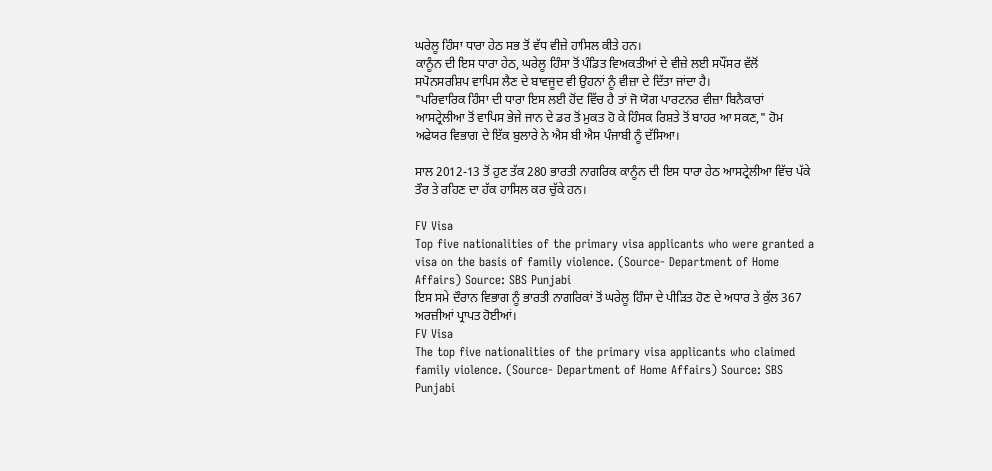ਘਰੇਲੂ ਹਿੰਸਾ ਧਾਰਾ ਹੇਠ ਸਭ ਤੋਂ ਵੱਧ ਵੀਜ਼ੇ ਹਾਸਿਲ ਕੀਤੇ ਹਨ।
ਕਾਨੂੰਨ ਦੀ ਇਸ ਧਾਰਾ ਹੇਠ, ਘਰੇਲੂ ਹਿੰਸਾ ਤੋਂ ਪੰਡਿਤ ਵਿਅਕਤੀਆਂ ਦੇ ਵੀਜ਼ੇ ਲਈ ਸਪੌਂਸਰ ਵੱਲੋਂ ਸਪੋਨਸਰਸ਼ਿਪ ਵਾਪਿਸ ਲੈਣ ਦੇ ਬਾਵਜੂਦ ਵੀ ਉਹਨਾਂ ਨੂੰ ਵੀਜ਼ਾ ਦੇ ਦਿੱਤਾ ਜਾਂਦਾ ਹੈ।
"ਪਰਿਵਾਰਿਕ ਹਿੰਸਾ ਦੀ ਧਾਰਾ ਇਸ ਲਈ ਹੋਂਦ ਵਿੱਚ ਹੈ ਤਾਂ ਜੋ ਯੋਗ ਪਾਰਟਨਰ ਵੀਜ਼ਾ ਬਿਨੈਕਾਰਾਂ ਆਸਟ੍ਰੇਲੀਆ ਤੋਂ ਵਾਪਿਸ ਭੇਜੇ ਜਾਨ ਦੇ ਡਰ ਤੋਂ ਮੁਕਤ ਹੋ ਕੇ ਹਿੰਸਕ ਰਿਸ਼ਤੇ ਤੋਂ ਬਾਹਰ ਆ ਸਕਣ," ਹੋਮ ਅਫੇਯਰ ਵਿਭਾਗ ਦੇ ਇੱਕ ਬੁਲਾਰੇ ਨੇ ਐਸ ਬੀ ਐਸ ਪੰਜਾਬੀ ਨੂੰ ਦੱਸਿਆ।

ਸਾਲ 2012-13 ਤੋਂ ਹੁਣ ਤੱਕ 280 ਭਾਰਤੀ ਨਾਗਰਿਕ ਕਾਨੂੰਨ ਦੀ ਇਸ ਧਾਰਾ ਹੇਠ ਆਸਟ੍ਰੇਲੀਆ ਵਿੱਚ ਪੱਕੇ ਤੌਰ ਤੇ ਰਹਿਣ ਦਾ ਹੱਕ ਹਾਸਿਲ ਕਰ ਚੁੱਕੇ ਹਨ।

FV Visa
Top five nationalities of the primary visa applicants who were granted a visa on the basis of family violence. (Source- Department of Home Affairs) Source: SBS Punjabi
ਇਸ ਸਮੇ ਦੌਰਾਨ ਵਿਭਾਗ ਨੂੰ ਭਾਰਤੀ ਨਾਗਰਿਕਾਂ ਤੋਂ ਘਰੇਲੂ ਹਿੰਸਾ ਦੇ ਪੀੜਿਤ ਹੋਣ ਦੇ ਅਧਾਰ ਤੇ ਕੁੱਲ 367 ਅਰਜ਼ੀਆਂ ਪ੍ਰਾਪਤ ਹੋਈਆਂ।
FV Visa
The top five nationalities of the primary visa applicants who claimed family violence. (Source- Department of Home Affairs) Source: SBS Punjabi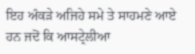ਇਹ ਅੰਕੜੇ ਅਜਿਹੇ ਸਮੇ ਤੇ ਸਾਹਮਣੇ ਆਏ ਹਨ ਜਦੋਂ ਕਿ ਆਸਟ੍ਰੇਲੀਆ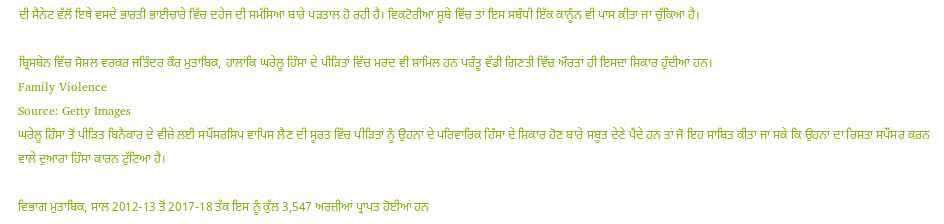ਦੀ ਸੈਨੇਟ ਵੱਲੋਂ ਇਥੇ ਵਸਦੇ ਭਾਰਤੀ ਭਾਈਚਾਰੇ ਵਿੱਚ ਦਹੇਜ ਦੀ ਸਮੱਸਿਆ ਬਾਰੇ ਪੜਤਾਲ ਹੋ ਰਹੀ ਹੈ। ਵਿਕਟੋਰੀਆ ਸੂਬੇ ਵਿੱਚ ਤਾਂ ਇਸ ਸਬੰਧੀ ਇੱਕ ਕਾਨੂੰਨ ਵੀ ਪਾਸ ਕੀਤਾ ਜਾ ਚੁੱਕਿਆ ਹੈ।

ਬ੍ਰਿਸਬੇਨ ਵਿੱਚ ਸੋਸ਼ਲ ਵਰਕਰ ਜਤਿੰਦਰ ਕੌਰ ਮੁਤਾਬਿਕ, ਹਾਲਾਂਕਿ ਘਰੇਲੂ ਹਿੰਸਾ ਦੇ ਪੀੜਿਤਾਂ ਵਿੱਚ ਮਰਦ ਵੀ ਸ਼ਾਮਿਲ ਹਨ ਪਰੰਤੂ ਵੱਡੀ ਗਿਣਤੀ ਵਿੱਚ ਔਰਤਾਂ ਹੀ ਇਸਦਾ ਸ਼ਿਕਾਰ ਹੁੰਦੀਆਂ ਹਨ।
Family Violence
Source: Getty Images
ਘਰੇਲੂ ਹਿੰਸਾ ਤੋਂ ਪੀੜਿਤ ਬਿਨੈਕਾਰ ਦੇ ਵੀਜ਼ੇ ਲਈ ਸਪੌਂਸਰਸ਼ਿਪ ਵਾਪਿਸ ਲੈਣ ਦੀ ਸੂਰਤ ਵਿੱਚ ਪੀੜਿਤਾਂ ਨੂੰ ਉਹਨਾਂ ਦੇ ਪਰਿਵਾਰਿਕ ਹਿੰਸਾ ਦੇ ਸ਼ਿਕਾਰ ਹੋਣ ਬਾਰੇ ਸਬੂਤ ਦੇਣੇ ਪੈਂਦੇ ਹਨ ਤਾਂ ਜੋ ਇਹ ਸਾਬਿਤ ਕੀਤਾ ਜਾ ਸਕੇ ਕਿ ਉਹਨਾਂ ਦਾ ਰਿਸ਼ਤਾ ਸਪੌਂਸਰ ਕਰਨ ਵਾਲੇ ਦੁਆਰਾ ਹਿੰਸਾ ਕਾਰਨ ਟੁੱਟਿਆ ਹੈ।

ਵਿਭਾਗ ਮੁਤਾਬਿਕ, ਸਾਲ 2012-13 ਤੋਂ 2017-18 ਤੱਕ ਇਸ ਨੂੰ ਕੁੱਲ 3,547 ਅਰਜ਼ੀਆਂ ਪ੍ਰਾਪਤ ਹੋਈਆਂ ਹਨ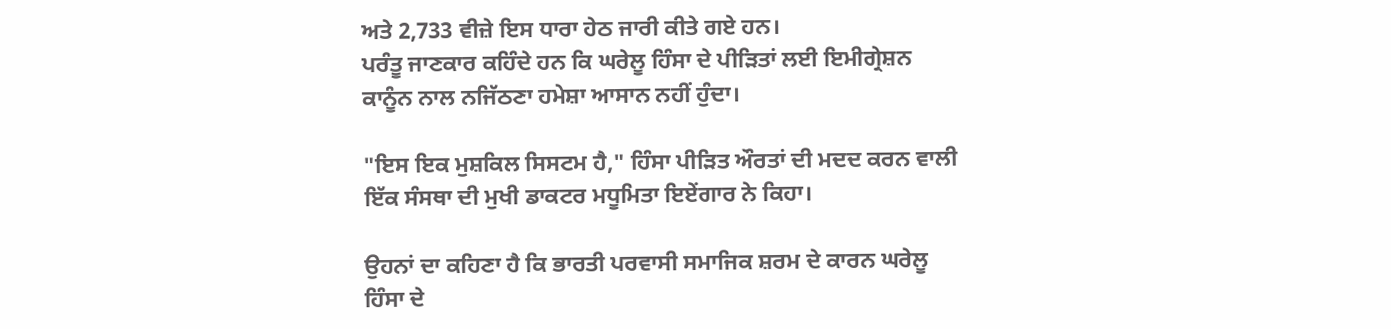ਅਤੇ 2,733 ਵੀਜ਼ੇ ਇਸ ਧਾਰਾ ਹੇਠ ਜਾਰੀ ਕੀਤੇ ਗਏ ਹਨ।
ਪਰੰਤੂ ਜਾਣਕਾਰ ਕਹਿੰਦੇ ਹਨ ਕਿ ਘਰੇਲੂ ਹਿੰਸਾ ਦੇ ਪੀੜਿਤਾਂ ਲਈ ਇਮੀਗ੍ਰੇਸ਼ਨ ਕਾਨੂੰਨ ਨਾਲ ਨਜਿੱਠਣਾ ਹਮੇਸ਼ਾ ਆਸਾਨ ਨਹੀਂ ਹੁੰਦਾ।

"ਇਸ ਇਕ ਮੁਸ਼ਕਿਲ ਸਿਸਟਮ ਹੈ," ਹਿੰਸਾ ਪੀੜਿਤ ਔਰਤਾਂ ਦੀ ਮਦਦ ਕਰਨ ਵਾਲੀ ਇੱਕ ਸੰਸਥਾ ਦੀ ਮੁਖੀ ਡਾਕਟਰ ਮਧੂਮਿਤਾ ਇਏਂਗਾਰ ਨੇ ਕਿਹਾ।

ਉਹਨਾਂ ਦਾ ਕਹਿਣਾ ਹੈ ਕਿ ਭਾਰਤੀ ਪਰਵਾਸੀ ਸਮਾਜਿਕ ਸ਼ਰਮ ਦੇ ਕਾਰਨ ਘਰੇਲੂ ਹਿੰਸਾ ਦੇ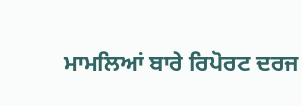ਮਾਮਲਿਆਂ ਬਾਰੇ ਰਿਪੋਰਟ ਦਰਜ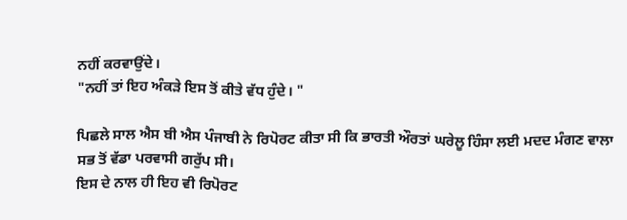ਨਹੀਂ ਕਰਵਾਉਂਦੇ।
"ਨਹੀਂ ਤਾਂ ਇਹ ਅੰਕੜੇ ਇਸ ਤੋਂ ਕੀਤੇ ਵੱਧ ਹੁੰਦੇ। "

ਪਿਛਲੇ ਸਾਲ ਐਸ ਬੀ ਐਸ ਪੰਜਾਬੀ ਨੇ ਰਿਪੋਰਟ ਕੀਤਾ ਸੀ ਕਿ ਭਾਰਤੀ ਔਰਤਾਂ ਘਰੇਲੂ ਹਿੰਸਾ ਲਈ ਮਦਦ ਮੰਗਣ ਵਾਲਾ ਸਭ ਤੋਂ ਵੱਡਾ ਪਰਵਾਸੀ ਗਰੁੱਪ ਸੀ।
ਇਸ ਦੇ ਨਾਲ ਹੀ ਇਹ ਵੀ ਰਿਪੋਰਟ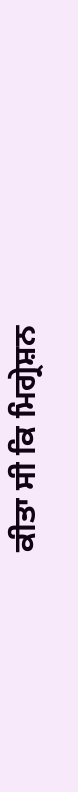ਕੀਤਾ ਸੀ ਕਿ ਮਿਗ੍ਰੇਸ਼ਨ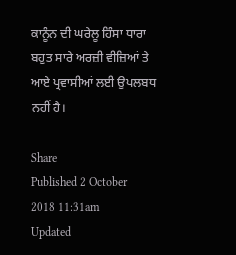ਕਾਨੂੰਨ ਦੀ ਘਰੇਲੂ ਹਿੰਸਾ ਧਾਰਾ ਬਹੁਤ ਸਾਰੇ ਅਰਜ਼ੀ ਵੀਜ਼ਿਆਂ ਤੇ ਆਏ ਪ੍ਰਵਾਸੀਆਂ ਲਈ ਉਪਲਬਧ ਨਹੀਂ ਹੈ।

Share
Published 2 October 2018 11:31am
Updated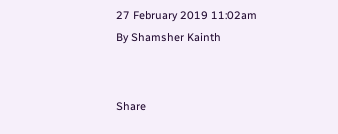27 February 2019 11:02am
By Shamsher Kainth


Share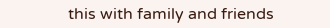this with family and friends